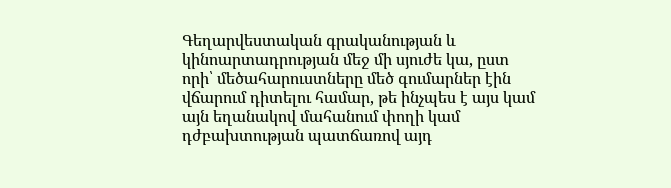Գեղարվեստական գրականության և կինոարտադրության մեջ մի սյուժե կա, ըստ որի՝ մեծահարուստները մեծ գումարներ էին վճարում դիտելու համար, թե ինչպես է այս կամ այն եղանակով մահանում փողի կամ դժբախտության պատճառով այդ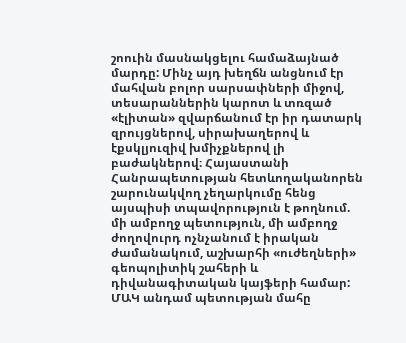շոուին մասնակցելու համաձայնած մարդը: Մինչ այդ խեղճն անցնում էր մահվան բոլոր սարսափների միջով, տեսարաններին կարոտ և տռզած «էլիտան» զվարճանում էր իր դատարկ զրույցներով, սիրախաղերով և էքսկլյուզիվ խմիչքներով լի բաժակներով։ Հայաստանի Հանրապետության հետևողականորեն շարունակվող չեղարկումը հենց այսպիսի տպավորություն է թողնում. մի ամբողջ պետություն, մի ամբողջ ժողովուրդ ոչնչանում է իրական ժամանակում, աշխարհի «ուժեղների» գեոպոլիտիկ շահերի և դիվանագիտական կայֆերի համար: ՄԱԿ անդամ պետության մահը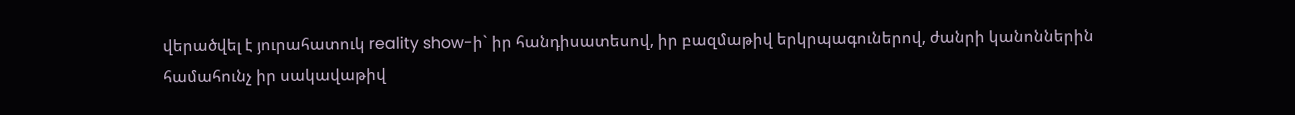վերածվել է յուրահատուկ reality show-ի` իր հանդիսատեսով, իր բազմաթիվ երկրպագուներով, ժանրի կանոններին համահունչ իր սակավաթիվ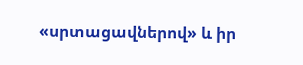«սրտացավներով» և իր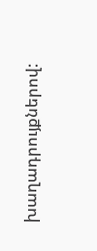խաղադրույքներով: